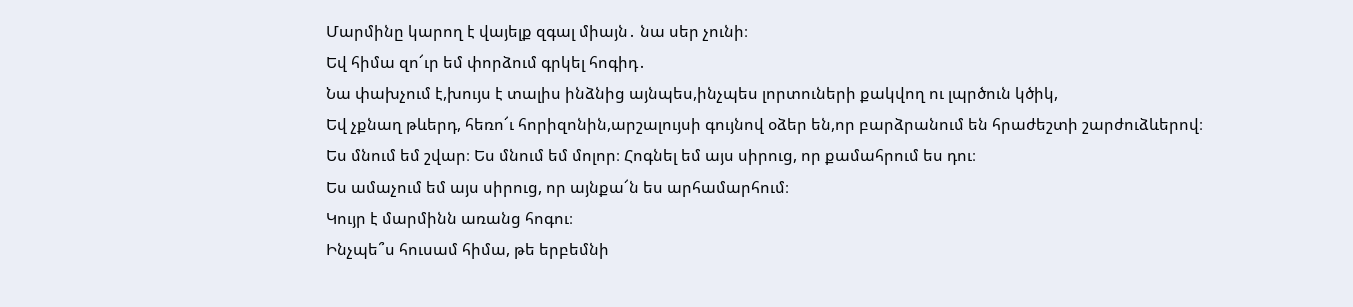Մարմինը կարող է վայելք զգալ միայն․ նա սեր չունի։
Եվ հիմա զո՜ւր եմ փորձում գրկել հոգիդ․
Նա փախչում է,խույս է տալիս ինձնից այնպես,ինչպես լորտուների քակվող ու լպրծուն կծիկ,
Եվ չքնաղ թևերդ, հեռո՜ւ հորիզոնին,արշալույսի գույնով օձեր են,որ բարձրանում են հրաժեշտի շարժուձևերով։
Ես մնում եմ շվար։ Ես մնում եմ մոլոր։ Հոգնել եմ այս սիրուց, որ քամահրում ես դու։
Ես ամաչում եմ այս սիրուց, որ այնքա՜ն ես արհամարհում։
Կույր է մարմինն առանց հոգու։
Ինչպե՞ս հուսամ հիմա, թե երբեմնի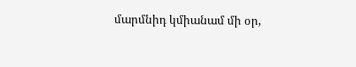մարմնիդ կմիանամ մի օր,